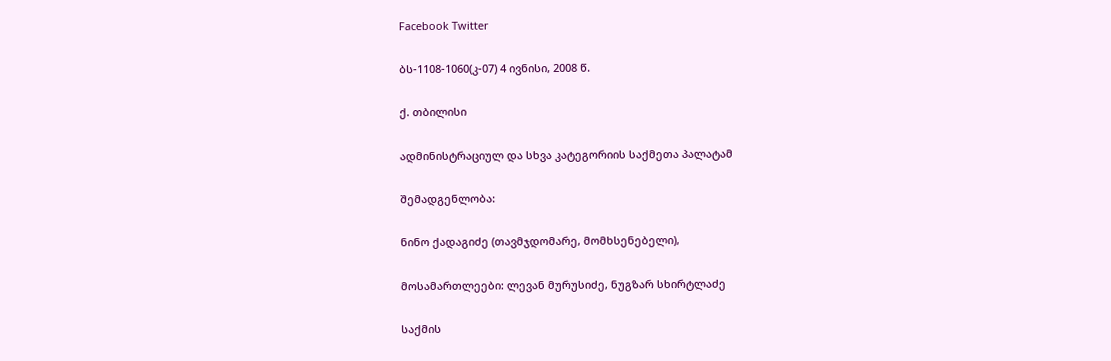Facebook Twitter

ბს-1108-1060(კ-07) 4 ივნისი, 2008 წ.

ქ. თბილისი

ადმინისტრაციულ და სხვა კატეგორიის საქმეთა პალატამ

შემადგენლობა:

ნინო ქადაგიძე (თავმჯდომარე, მომხსენებელი),

მოსამართლეები: ლევან მურუსიძე, ნუგზარ სხირტლაძე

საქმის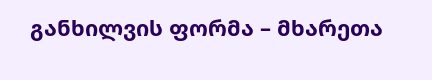განხილვის ფორმა – მხარეთა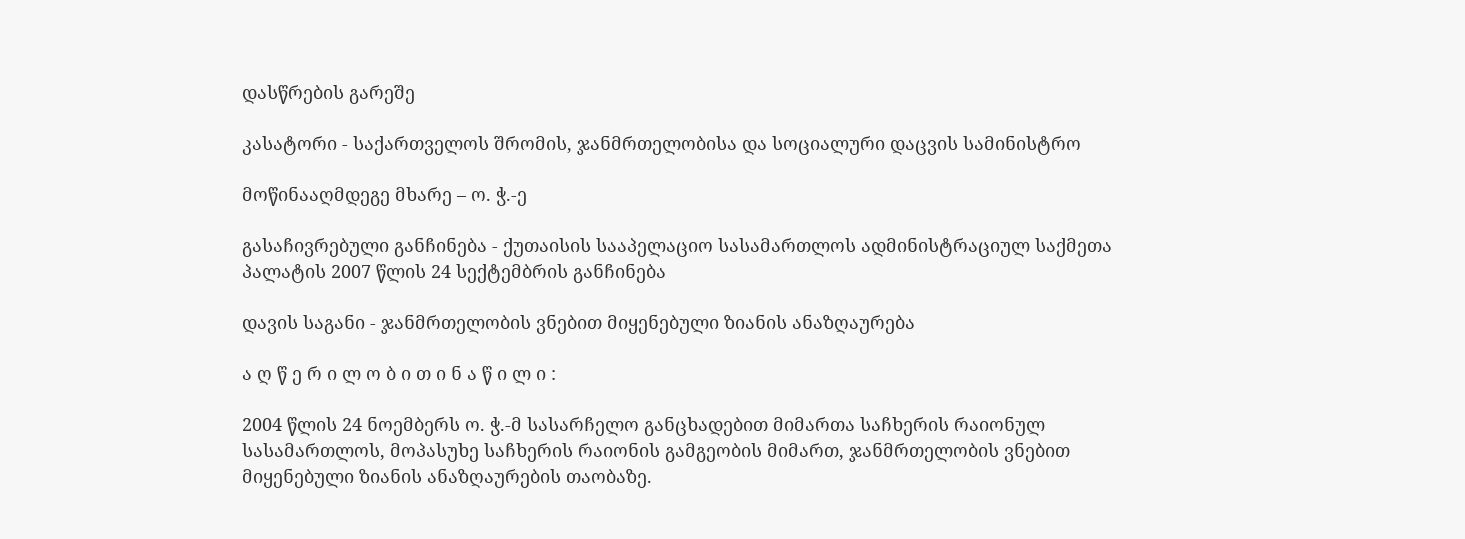დასწრების გარეშე

კასატორი - საქართველოს შრომის, ჯანმრთელობისა და სოციალური დაცვის სამინისტრო

მოწინააღმდეგე მხარე – ო. ჭ.-ე

გასაჩივრებული განჩინება - ქუთაისის სააპელაციო სასამართლოს ადმინისტრაციულ საქმეთა პალატის 2007 წლის 24 სექტემბრის განჩინება

დავის საგანი - ჯანმრთელობის ვნებით მიყენებული ზიანის ანაზღაურება

ა ღ წ ე რ ი ლ ო ბ ი თ ი ნ ა წ ი ლ ი :

2004 წლის 24 ნოემბერს ო. ჭ.-მ სასარჩელო განცხადებით მიმართა საჩხერის რაიონულ სასამართლოს, მოპასუხე საჩხერის რაიონის გამგეობის მიმართ, ჯანმრთელობის ვნებით მიყენებული ზიანის ანაზღაურების თაობაზე.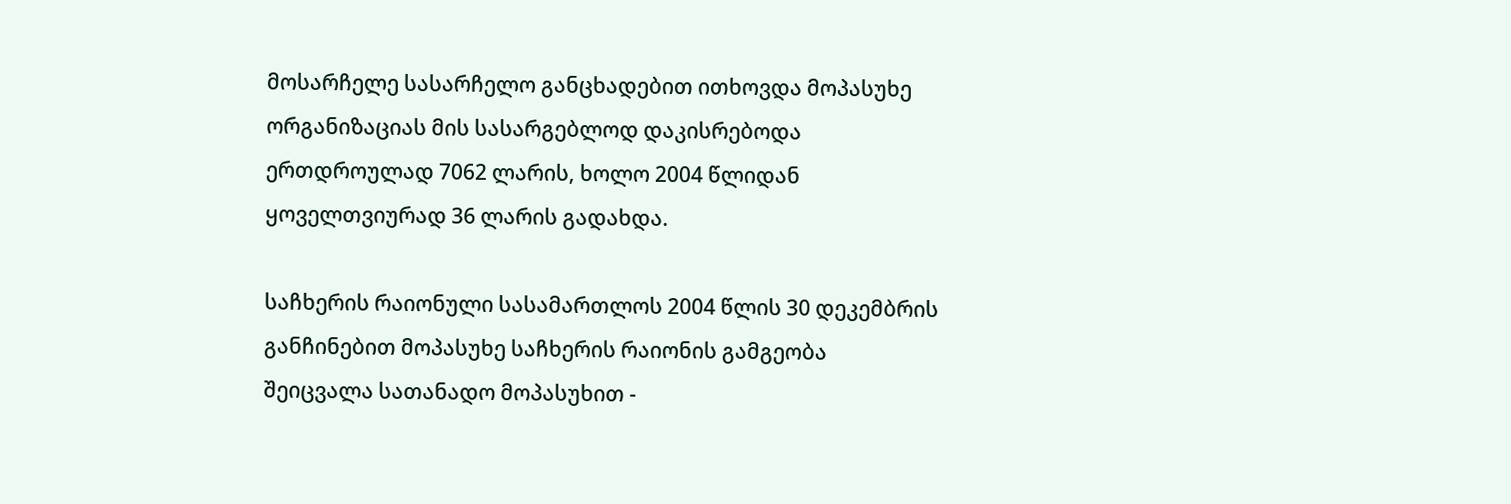მოსარჩელე სასარჩელო განცხადებით ითხოვდა მოპასუხე ორგანიზაციას მის სასარგებლოდ დაკისრებოდა ერთდროულად 7062 ლარის, ხოლო 2004 წლიდან ყოველთვიურად 36 ლარის გადახდა.

საჩხერის რაიონული სასამართლოს 2004 წლის 30 დეკემბრის განჩინებით მოპასუხე საჩხერის რაიონის გამგეობა შეიცვალა სათანადო მოპასუხით -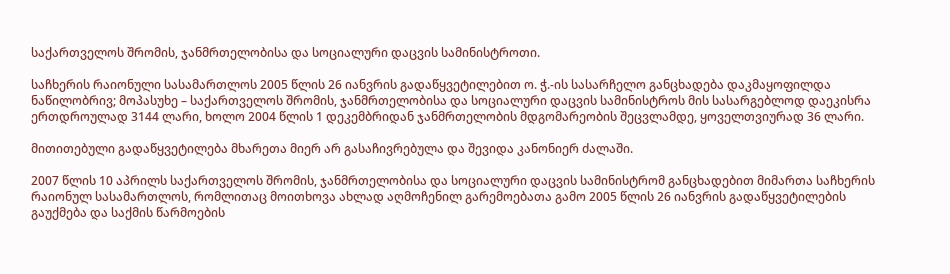საქართველოს შრომის, ჯანმრთელობისა და სოციალური დაცვის სამინისტროთი.

საჩხერის რაიონული სასამართლოს 2005 წლის 26 იანვრის გადაწყვეტილებით ო. ჭ.-ის სასარჩელო განცხადება დაკმაყოფილდა ნაწილობრივ; მოპასუხე – საქართველოს შრომის, ჯანმრთელობისა და სოციალური დაცვის სამინისტროს მის სასარგებლოდ დაეკისრა ერთდროულად 3144 ლარი, ხოლო 2004 წლის 1 დეკემბრიდან ჯანმრთელობის მდგომარეობის შეცვლამდე, ყოველთვიურად 36 ლარი.

მითითებული გადაწყვეტილება მხარეთა მიერ არ გასაჩივრებულა და შევიდა კანონიერ ძალაში.

2007 წლის 10 აპრილს საქართველოს შრომის, ჯანმრთელობისა და სოციალური დაცვის სამინისტრომ განცხადებით მიმართა საჩხერის რაიონულ სასამართლოს, რომლითაც მოითხოვა ახლად აღმოჩენილ გარემოებათა გამო 2005 წლის 26 იანვრის გადაწყვეტილების გაუქმება და საქმის წარმოების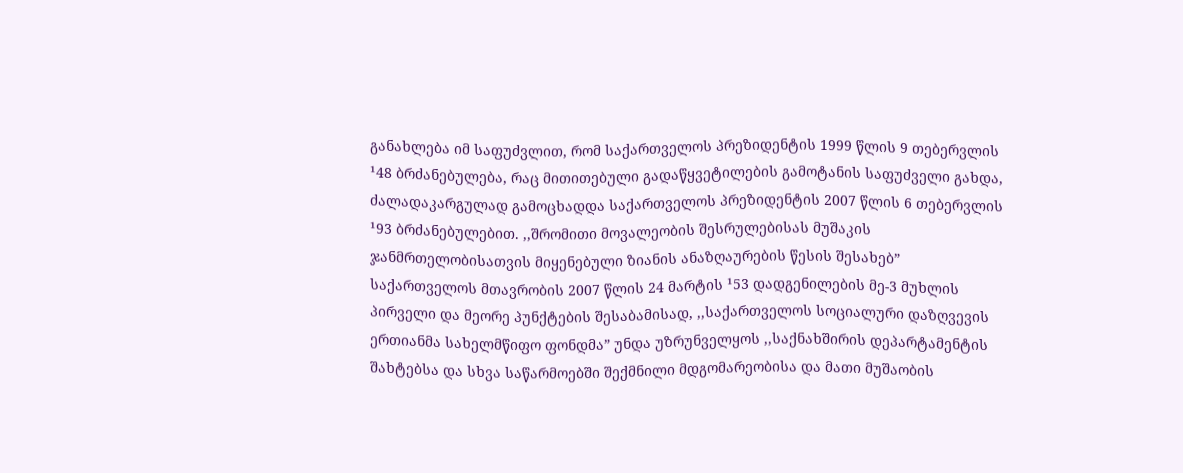განახლება იმ საფუძვლით, რომ საქართველოს პრეზიდენტის 1999 წლის 9 თებერვლის ¹48 ბრძანებულება, რაც მითითებული გადაწყვეტილების გამოტანის საფუძველი გახდა, ძალადაკარგულად გამოცხადდა საქართველოს პრეზიდენტის 2007 წლის 6 თებერვლის ¹93 ბრძანებულებით. ,,შრომითი მოვალეობის შესრულებისას მუშაკის ჯანმრთელობისათვის მიყენებული ზიანის ანაზღაურების წესის შესახებ” საქართველოს მთავრობის 2007 წლის 24 მარტის ¹53 დადგენილების მე-3 მუხლის პირველი და მეორე პუნქტების შესაბამისად, ,,საქართველოს სოციალური დაზღვევის ერთიანმა სახელმწიფო ფონდმა” უნდა უზრუნველყოს ,,საქნახშირის დეპარტამენტის შახტებსა და სხვა საწარმოებში შექმნილი მდგომარეობისა და მათი მუშაობის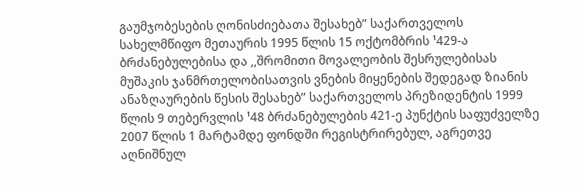გაუმჯობესების ღონისძიებათა შესახებ” საქართველოს სახელმწიფო მეთაურის 1995 წლის 15 ოქტომბრის ¹429-ა ბრძანებულებისა და ,,შრომითი მოვალეობის შესრულებისას მუშაკის ჯანმრთელობისათვის ვნების მიყენების შედეგად ზიანის ანაზღაურების წესის შესახებ” საქართველოს პრეზიდენტის 1999 წლის 9 თებერვლის ¹48 ბრძანებულების 421-ე პუნქტის საფუძველზე 2007 წლის 1 მარტამდე ფონდში რეგისტრირებულ, აგრეთვე აღნიშნულ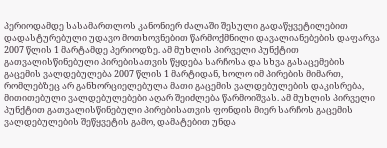პერიოდამდე სასამართლოს კანონიერ ძალაში შესული გადაწყვეტილებით დადასტურებული უდავო მოთხოვნებით წარმოქმნილი დავალიანებების დაფარვა 2007 წლის 1 მარტამდე პერიოდზე. ამ მუხლის პირველი პუნქტით გათვალისწინებული პირებისათვის წყდება სარჩოსა და სხვა გასაცემების გაცემის ვალდებულება 2007 წლის 1 მარტიდან, ხოლო იმ პირების მიმართ, რომლებზეც არ განხორციელებულა მათი გაცემის ვალდებულების დაკისრება, მითითებული ვალდებულებები აღარ შეიძლება წარმოიშვას. ამ მუხლის პირველი პუნქტით გათვალისწინებული პირებისათვის ფონდის მიერ სარჩოს გაცემის ვალდებულების შეწყვეტის გამო, დამატებით უნდა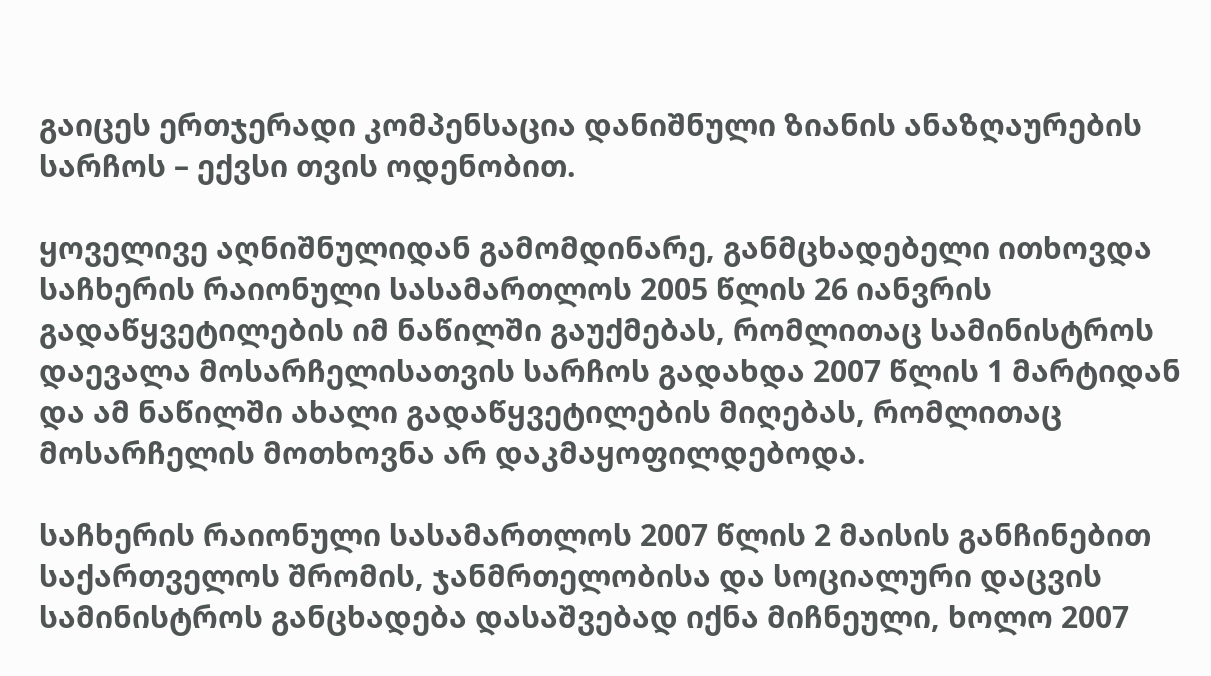გაიცეს ერთჯერადი კომპენსაცია დანიშნული ზიანის ანაზღაურების სარჩოს – ექვსი თვის ოდენობით.

ყოველივე აღნიშნულიდან გამომდინარე, განმცხადებელი ითხოვდა საჩხერის რაიონული სასამართლოს 2005 წლის 26 იანვრის გადაწყვეტილების იმ ნაწილში გაუქმებას, რომლითაც სამინისტროს დაევალა მოსარჩელისათვის სარჩოს გადახდა 2007 წლის 1 მარტიდან და ამ ნაწილში ახალი გადაწყვეტილების მიღებას, რომლითაც მოსარჩელის მოთხოვნა არ დაკმაყოფილდებოდა.

საჩხერის რაიონული სასამართლოს 2007 წლის 2 მაისის განჩინებით საქართველოს შრომის, ჯანმრთელობისა და სოციალური დაცვის სამინისტროს განცხადება დასაშვებად იქნა მიჩნეული, ხოლო 2007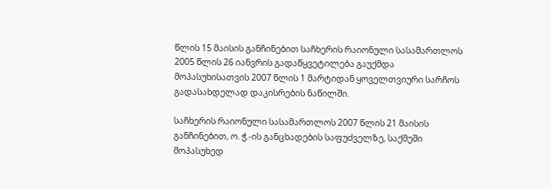წლის 15 მაისის განჩინებით საჩხერის რაიონული სასამართლოს 2005 წლის 26 იანვრის გადაწყვეტილება გაუქმდა მოპასუხისათვის 2007 წლის 1 მარტიდან ყოველთვიური სარჩოს გადასახდელად დაკისრების ნაწილში.

საჩხერის რაიონული სასამართლოს 2007 წლის 21 მაისის განჩინებით, ო. ჭ.-ის განცხადების საფუძველზე, საქმეში მოპასუხედ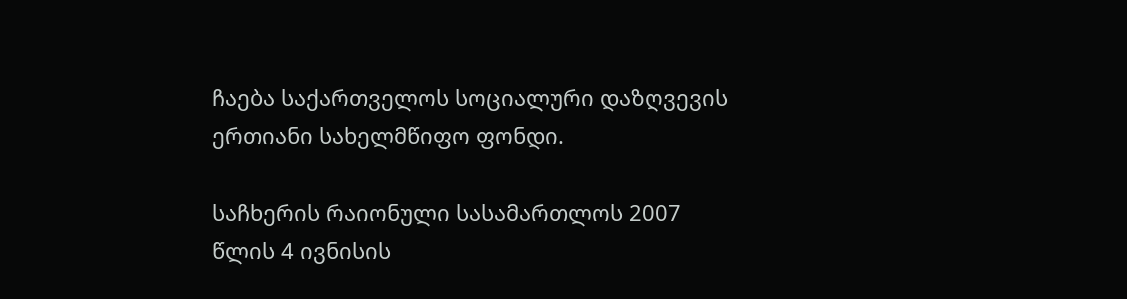ჩაება საქართველოს სოციალური დაზღვევის ერთიანი სახელმწიფო ფონდი.

საჩხერის რაიონული სასამართლოს 2007 წლის 4 ივნისის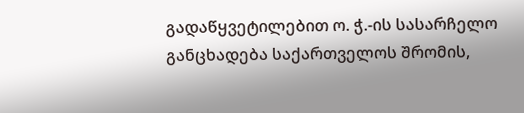გადაწყვეტილებით ო. ჭ.-ის სასარჩელო განცხადება საქართველოს შრომის,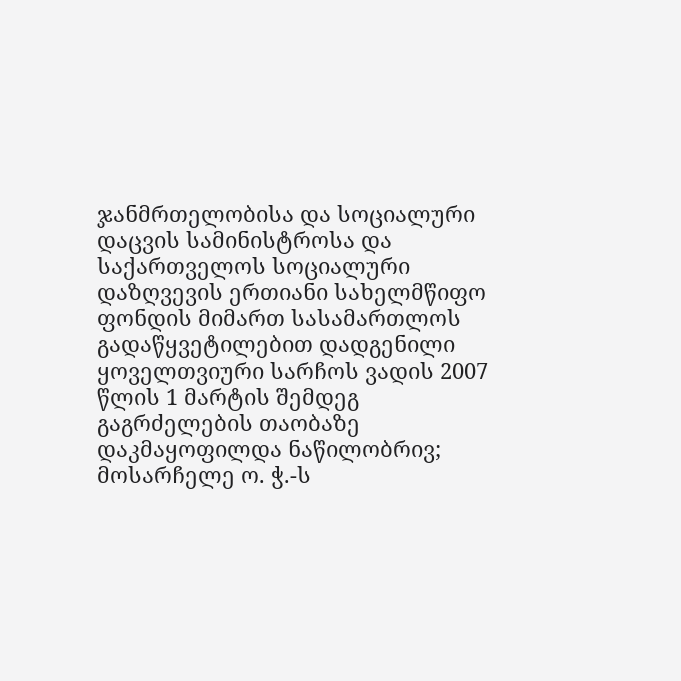ჯანმრთელობისა და სოციალური დაცვის სამინისტროსა და საქართველოს სოციალური დაზღვევის ერთიანი სახელმწიფო ფონდის მიმართ სასამართლოს გადაწყვეტილებით დადგენილი ყოველთვიური სარჩოს ვადის 2007 წლის 1 მარტის შემდეგ გაგრძელების თაობაზე დაკმაყოფილდა ნაწილობრივ; მოსარჩელე ო. ჭ.-ს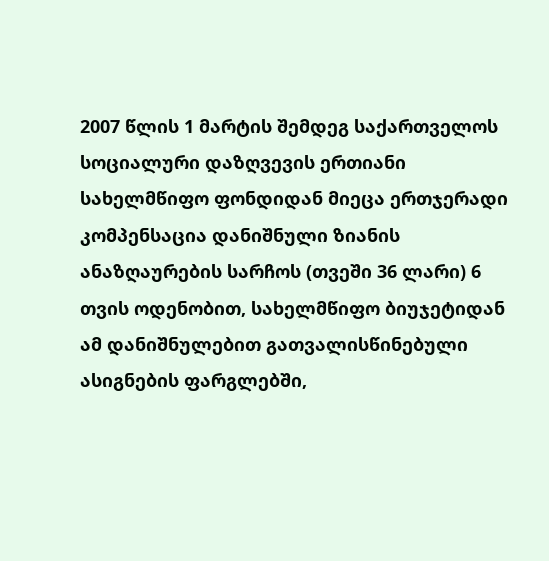2007 წლის 1 მარტის შემდეგ საქართველოს სოციალური დაზღვევის ერთიანი სახელმწიფო ფონდიდან მიეცა ერთჯერადი კომპენსაცია დანიშნული ზიანის ანაზღაურების სარჩოს (თვეში 36 ლარი) 6 თვის ოდენობით, სახელმწიფო ბიუჯეტიდან ამ დანიშნულებით გათვალისწინებული ასიგნების ფარგლებში,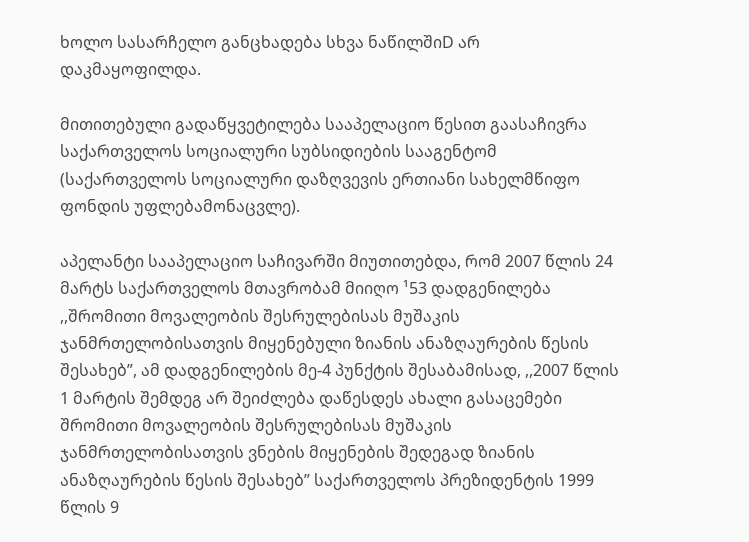ხოლო სასარჩელო განცხადება სხვა ნაწილშიD არ დაკმაყოფილდა.

მითითებული გადაწყვეტილება სააპელაციო წესით გაასაჩივრა საქართველოს სოციალური სუბსიდიების სააგენტომ (საქართველოს სოციალური დაზღვევის ერთიანი სახელმწიფო ფონდის უფლებამონაცვლე).

აპელანტი სააპელაციო საჩივარში მიუთითებდა, რომ 2007 წლის 24 მარტს საქართველოს მთავრობამ მიიღო ¹53 დადგენილება ,,შრომითი მოვალეობის შესრულებისას მუშაკის ჯანმრთელობისათვის მიყენებული ზიანის ანაზღაურების წესის შესახებ”, ამ დადგენილების მე-4 პუნქტის შესაბამისად, ,,2007 წლის 1 მარტის შემდეგ არ შეიძლება დაწესდეს ახალი გასაცემები შრომითი მოვალეობის შესრულებისას მუშაკის ჯანმრთელობისათვის ვნების მიყენების შედეგად ზიანის ანაზღაურების წესის შესახებ” საქართველოს პრეზიდენტის 1999 წლის 9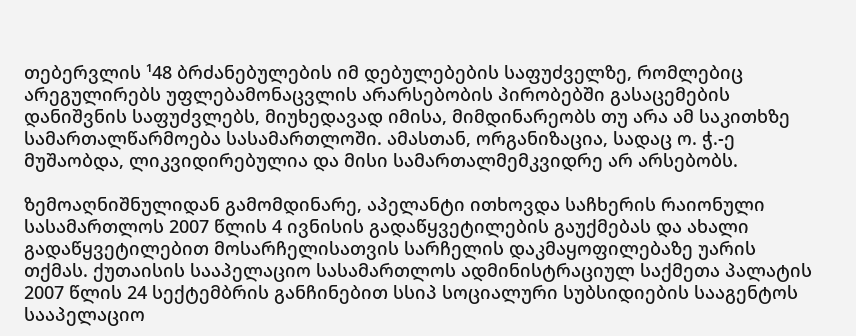თებერვლის ¹48 ბრძანებულების იმ დებულებების საფუძველზე, რომლებიც არეგულირებს უფლებამონაცვლის არარსებობის პირობებში გასაცემების დანიშვნის საფუძვლებს, მიუხედავად იმისა, მიმდინარეობს თუ არა ამ საკითხზე სამართალწარმოება სასამართლოში. ამასთან, ორგანიზაცია, სადაც ო. ჭ.-ე მუშაობდა, ლიკვიდირებულია და მისი სამართალმემკვიდრე არ არსებობს.

ზემოაღნიშნულიდან გამომდინარე, აპელანტი ითხოვდა საჩხერის რაიონული სასამართლოს 2007 წლის 4 ივნისის გადაწყვეტილების გაუქმებას და ახალი გადაწყვეტილებით მოსარჩელისათვის სარჩელის დაკმაყოფილებაზე უარის თქმას. ქუთაისის სააპელაციო სასამართლოს ადმინისტრაციულ საქმეთა პალატის 2007 წლის 24 სექტემბრის განჩინებით სსიპ სოციალური სუბსიდიების სააგენტოს სააპელაციო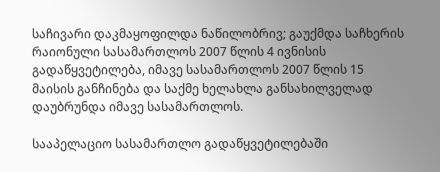საჩივარი დაკმაყოფილდა ნაწილობრივ; გაუქმდა საჩხერის რაიონული სასამართლოს 2007 წლის 4 ივნისის გადაწყვეტილება, იმავე სასამართლოს 2007 წლის 15 მაისის განჩინება და საქმე ხელახლა განსახილველად დაუბრუნდა იმავე სასამართლოს.

სააპელაციო სასამართლო გადაწყვეტილებაში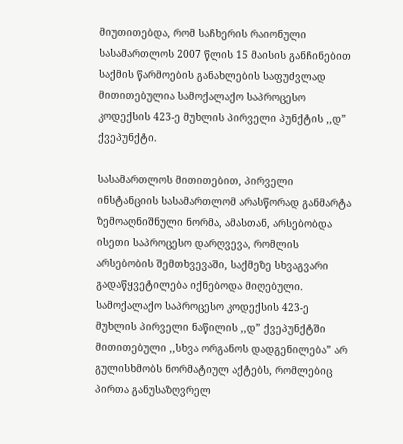მიუთითებდა, რომ საჩხერის რაიონული სასამართლოს 2007 წლის 15 მაისის განჩინებით საქმის წარმოების განახლების საფუძვლად მითითებულია სამოქალაქო საპროცესო კოდექსის 423-ე მუხლის პირველი პუნქტის ,,დ” ქვეპუნქტი.

სასამართლოს მითითებით, პირველი ინსტანციის სასამართლომ არასწორად განმარტა ზემოაღნიშნული ნორმა, ამასთან, არსებობდა ისეთი საპროცესო დარღვევა, რომლის არსებობის შემთხვევაში, საქმეზე სხვაგვარი გადაწყვეტილება იქნებოდა მიღებული. სამოქალაქო საპროცესო კოდექსის 423-ე მუხლის პირველი ნაწილის ,,დ” ქვეპუნქტში მითითებული ,,სხვა ორგანოს დადგენილება” არ გულისხმობს ნორმატიულ აქტებს, რომლებიც პირთა განუსაზღვრელ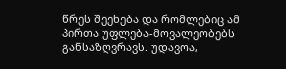წრეს შეეხება და რომლებიც ამ პირთა უფლება-მოვალეობებს განსაზღვრავს. უდავოა,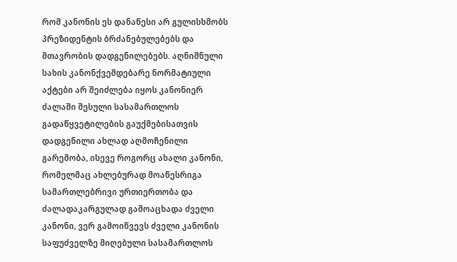რომ კანონის ეს დანაწესი არ გულისხმობს პრეზიდენტის ბრძანებულებებს და მთავრობის დადგენილებებს. აღნიშნული სახის კანონქვემდებარე ნორმატიული აქტები არ შეიძლება იყოს კანონიერ ძალაში შესული სასამართლოს გადაწყვეტილების გაუქმებისათვის დადგენილი ახლად აღმოჩენილი გარემობა, ისევე როგორც ახალი კანონი, რომელმაც ახლებურად მოაწესრიგა სამართლებრივი ურთიერთობა და ძალადაკარგულად გამოაცხადა ძველი კანონი, ვერ გამოიწვევს ძველი კანონის საფუძველზე მიღებული სასამართლოს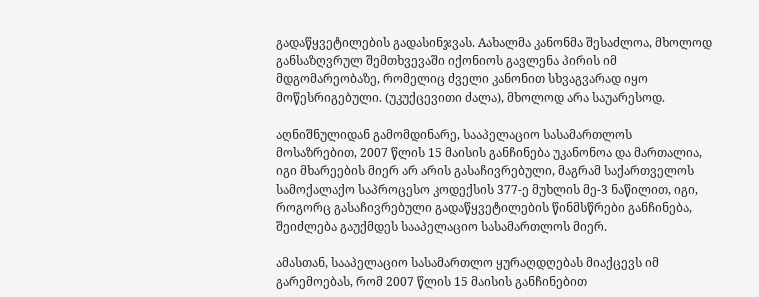გადაწყვეტილების გადასინჯვას. Aახალმა კანონმა შესაძლოა, მხოლოდ განსაზღვრულ შემთხვევაში იქონიოს გავლენა პირის იმ მდგომარეობაზე, რომელიც ძველი კანონით სხვაგვარად იყო მოწესრიგებული. (უკუქცევითი ძალა), მხოლოდ არა საუარესოდ.

აღნიშნულიდან გამომდინარე, სააპელაციო სასამართლოს მოსაზრებით, 2007 წლის 15 მაისის განჩინება უკანონოა და მართალია, იგი მხარეების მიერ არ არის გასაჩივრებული, მაგრამ საქართველოს სამოქალაქო საპროცესო კოდექსის 377-ე მუხლის მე-3 ნაწილით, იგი, როგორც გასაჩივრებული გადაწყვეტილების წინმსწრები განჩინება, შეიძლება გაუქმდეს სააპელაციო სასამართლოს მიერ.

ამასთან, სააპელაციო სასამართლო ყურაღდღებას მიაქცევს იმ გარემოებას, რომ 2007 წლის 15 მაისის განჩინებით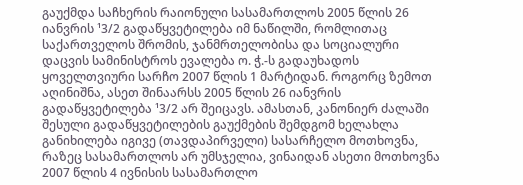გაუქმდა საჩხერის რაიონული სასამართლოს 2005 წლის 26 იანვრის ¹3/2 გადაწყვეტილება იმ ნაწილში, რომლითაც საქართველოს შრომის, ჯანმრთელობისა და სოციალური დაცვის სამინისტროს ევალება ო. ჭ.-ს გადაუხადოს ყოველთვიური სარჩო 2007 წლის 1 მარტიდან. როგორც ზემოთ აღინიშნა, ასეთ შინაარსს 2005 წლის 26 იანვრის გადაწყვეტილება ¹3/2 არ შეიცავს. ამასთან, კანონიერ ძალაში შესული გადაწყვეტილების გაუქმების შემდგომ ხელახლა განიხილება იგივე (თავდაპირველი) სასარჩელო მოთხოვნა, რაზეც სასამართლოს არ უმსჯელია, ვინაიდან ასეთი მოთხოვნა 2007 წლის 4 ივნისის სასამართლო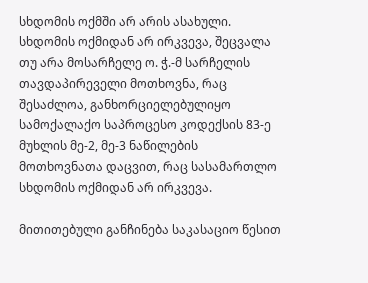სხდომის ოქმში არ არის ასახული. სხდომის ოქმიდან არ ირკვევა, შეცვალა თუ არა მოსარჩელე ო. ჭ.-მ სარჩელის თავდაპირეველი მოთხოვნა, რაც შესაძლოა, განხორციელებულიყო სამოქალაქო საპროცესო კოდექსის 83-ე მუხლის მე-2, მე-3 ნაწილების მოთხოვნათა დაცვით, რაც სასამართლო სხდომის ოქმიდან არ ირკვევა.

მითითებული განჩინება საკასაციო წესით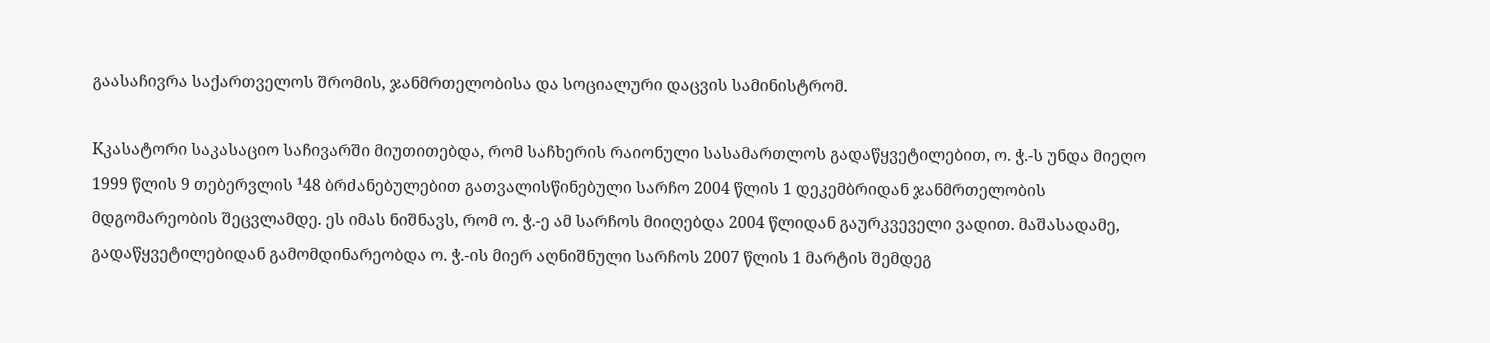გაასაჩივრა საქართველოს შრომის, ჯანმრთელობისა და სოციალური დაცვის სამინისტრომ.

Kკასატორი საკასაციო საჩივარში მიუთითებდა, რომ საჩხერის რაიონული სასამართლოს გადაწყვეტილებით, ო. ჭ.-ს უნდა მიეღო 1999 წლის 9 თებერვლის ¹48 ბრძანებულებით გათვალისწინებული სარჩო 2004 წლის 1 დეკემბრიდან ჯანმრთელობის მდგომარეობის შეცვლამდე. ეს იმას ნიშნავს, რომ ო. ჭ.-ე ამ სარჩოს მიიღებდა 2004 წლიდან გაურკვეველი ვადით. მაშასადამე, გადაწყვეტილებიდან გამომდინარეობდა ო. ჭ.-ის მიერ აღნიშნული სარჩოს 2007 წლის 1 მარტის შემდეგ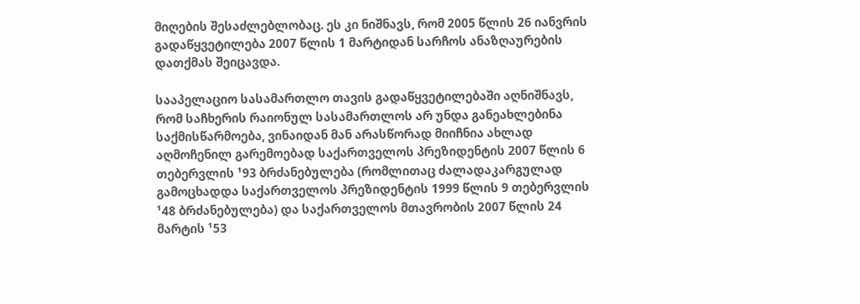მიღების შესაძლებლობაც. ეს კი ნიშნავს, რომ 2005 წლის 26 იანვრის გადაწყვეტილება 2007 წლის 1 მარტიდან სარჩოს ანაზღაურების დათქმას შეიცავდა.

სააპელაციო სასამართლო თავის გადაწყვეტილებაში აღნიშნავს, რომ საჩხერის რაიონულ სასამართლოს არ უნდა განეახლებინა საქმისწარმოება, ვინაიდან მან არასწორად მიიჩნია ახლად აღმოჩენილ გარემოებად საქართველოს პრეზიდენტის 2007 წლის 6 თებერვლის ¹93 ბრძანებულება (რომლითაც ძალადაკარგულად გამოცხადდა საქართველოს პრეზიდენტის 1999 წლის 9 თებერვლის ¹48 ბრძანებულება) და საქართველოს მთავრობის 2007 წლის 24 მარტის ¹53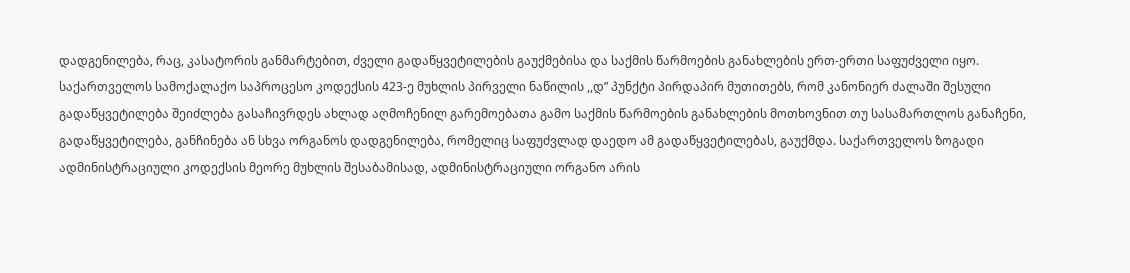დადგენილება, რაც, კასატორის განმარტებით, ძველი გადაწყვეტილების გაუქმებისა და საქმის წარმოების განახლების ერთ-ერთი საფუძველი იყო. საქართველოს სამოქალაქო საპროცესო კოდექსის 423-ე მუხლის პირველი ნაწილის ,,დ” პუნქტი პირდაპირ მუთითებს, რომ კანონიერ ძალაში შესული გადაწყვეტილება შეიძლება გასაჩივრდეს ახლად აღმოჩენილ გარემოებათა გამო საქმის წარმოების განახლების მოთხოვნით თუ სასამართლოს განაჩენი, გადაწყვეტილება, განჩინება ან სხვა ორგანოს დადგენილება, რომელიც საფუძვლად დაედო ამ გადაწყვეტილებას, გაუქმდა. საქართველოს ზოგადი ადმინისტრაციული კოდექსის მეორე მუხლის შესაბამისად, ადმინისტრაციული ორგანო არის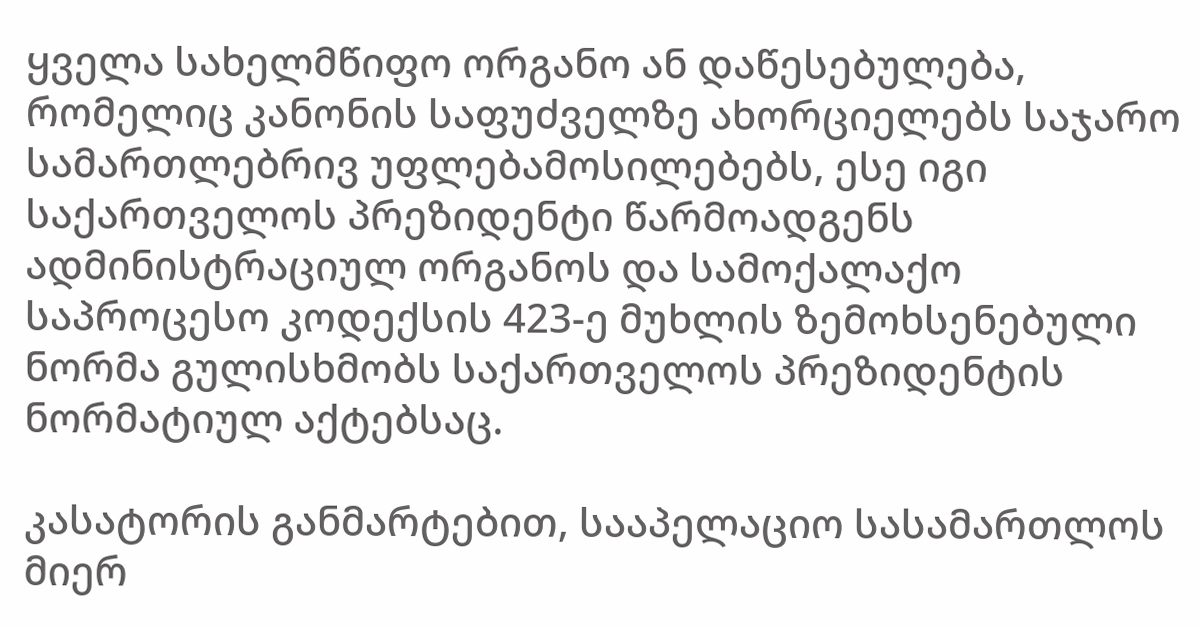ყველა სახელმწიფო ორგანო ან დაწესებულება, რომელიც კანონის საფუძველზე ახორციელებს საჯარო სამართლებრივ უფლებამოსილებებს, ესე იგი საქართველოს პრეზიდენტი წარმოადგენს ადმინისტრაციულ ორგანოს და სამოქალაქო საპროცესო კოდექსის 423-ე მუხლის ზემოხსენებული ნორმა გულისხმობს საქართველოს პრეზიდენტის ნორმატიულ აქტებსაც.

კასატორის განმარტებით, სააპელაციო სასამართლოს მიერ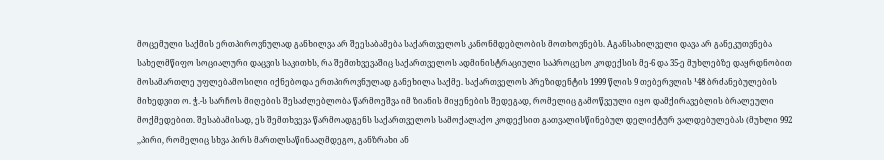მოცემული საქმის ერთპიროვნულად განხილვა არ შეესაბამება საქართველოს კანონმდებლობის მოთხოვნებს. Aგანსახილველი დავა არ განეკუთვნება სახელმწიფო სოციალური დაცვის საკითხს, რა შემთხვევაშიც საქართველოს ადმინისტრაციული საპროცესო კოდექსის მე-6 და 35-ე მუხლებზე დაყრდნობით მოსამართლე უფლებამოსილი იქნებოდა ერთპიროვნულად განეხილა საქმე. საქართველოს პრეზიდენტის 1999 წლის 9 თებერვლის ¹48 ბრძანებულების მიხედვით ო. ჭ.-ს სარჩოს მიღების შესაძლებლობა წარმოეშვა იმ ზიანის მიყენების შედეგად, რომელიც გამოწვეული იყო დამქირავებლის ბრალეული მოქმედებით. შესაბამისად, ეს შემთხვევა წარმოადგენს საქართველოს სამოქალაქო კოდექსით გათვალისწინებულ დელიქტურ ვალდებულებას (მუხლი 992 ,,პირი, რომელიც სხვა პირს მართლსაწინააღმდეგო, განზრახი ან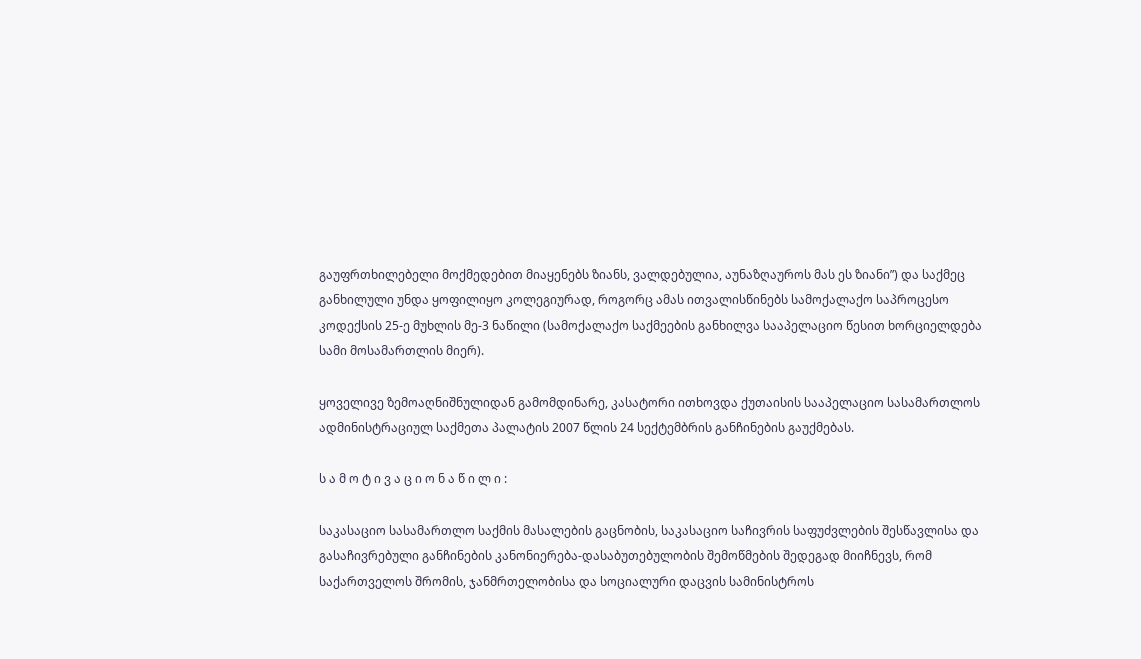გაუფრთხილებელი მოქმედებით მიაყენებს ზიანს, ვალდებულია, აუნაზღაუროს მას ეს ზიანი”) და საქმეც განხილული უნდა ყოფილიყო კოლეგიურად, როგორც ამას ითვალისწინებს სამოქალაქო საპროცესო კოდექსის 25-ე მუხლის მე-3 ნაწილი (სამოქალაქო საქმეების განხილვა სააპელაციო წესით ხორციელდება სამი მოსამართლის მიერ).

ყოველივე ზემოაღნიშნულიდან გამომდინარე, კასატორი ითხოვდა ქუთაისის სააპელაციო სასამართლოს ადმინისტრაციულ საქმეთა პალატის 2007 წლის 24 სექტემბრის განჩინების გაუქმებას.

ს ა მ ო ტ ი ვ ა ც ი ო ნ ა წ ი ლ ი :

საკასაციო სასამართლო საქმის მასალების გაცნობის, საკასაციო საჩივრის საფუძვლების შესწავლისა და გასაჩივრებული განჩინების კანონიერება-დასაბუთებულობის შემოწმების შედეგად მიიჩნევს, რომ საქართველოს შრომის, ჯანმრთელობისა და სოციალური დაცვის სამინისტროს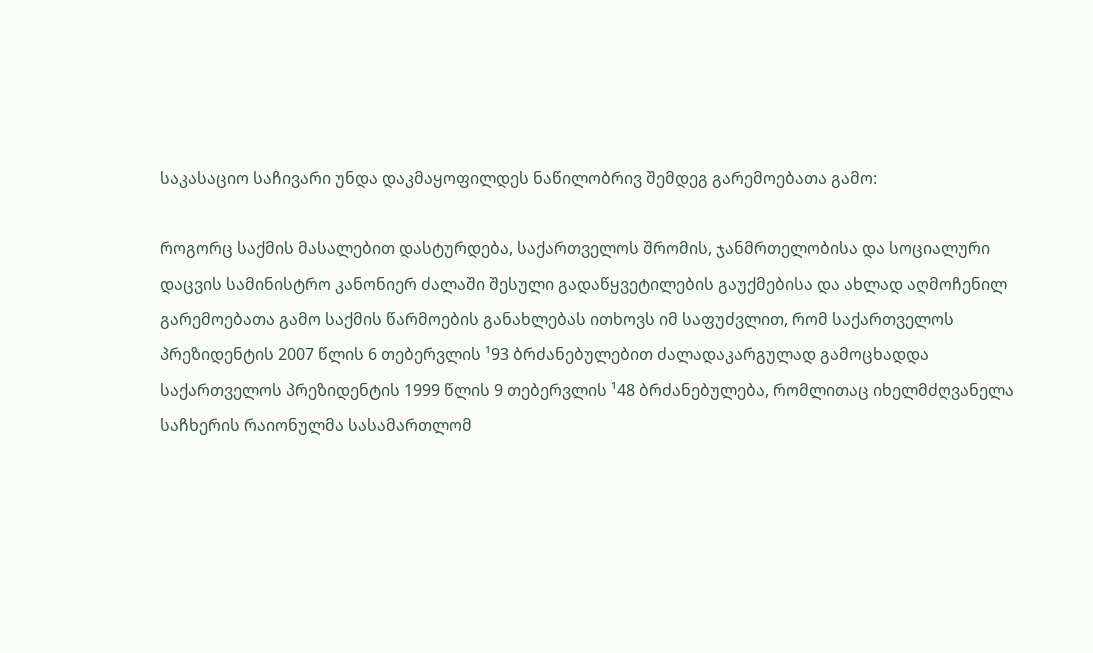საკასაციო საჩივარი უნდა დაკმაყოფილდეს ნაწილობრივ შემდეგ გარემოებათა გამო:

როგორც საქმის მასალებით დასტურდება, საქართველოს შრომის, ჯანმრთელობისა და სოციალური დაცვის სამინისტრო კანონიერ ძალაში შესული გადაწყვეტილების გაუქმებისა და ახლად აღმოჩენილ გარემოებათა გამო საქმის წარმოების განახლებას ითხოვს იმ საფუძვლით, რომ საქართველოს პრეზიდენტის 2007 წლის 6 თებერვლის ¹93 ბრძანებულებით ძალადაკარგულად გამოცხადდა საქართველოს პრეზიდენტის 1999 წლის 9 თებერვლის ¹48 ბრძანებულება, რომლითაც იხელმძღვანელა საჩხერის რაიონულმა სასამართლომ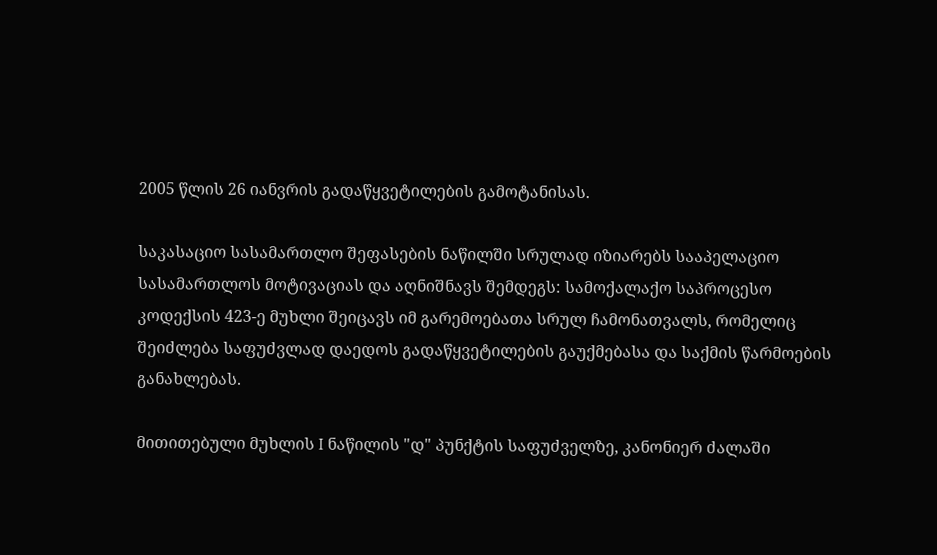2005 წლის 26 იანვრის გადაწყვეტილების გამოტანისას.

საკასაციო სასამართლო შეფასების ნაწილში სრულად იზიარებს სააპელაციო სასამართლოს მოტივაციას და აღნიშნავს შემდეგს: სამოქალაქო საპროცესო კოდექსის 423-ე მუხლი შეიცავს იმ გარემოებათა სრულ ჩამონათვალს, რომელიც შეიძლება საფუძვლად დაედოს გადაწყვეტილების გაუქმებასა და საქმის წარმოების განახლებას.

მითითებული მუხლის I ნაწილის "დ" პუნქტის საფუძველზე, კანონიერ ძალაში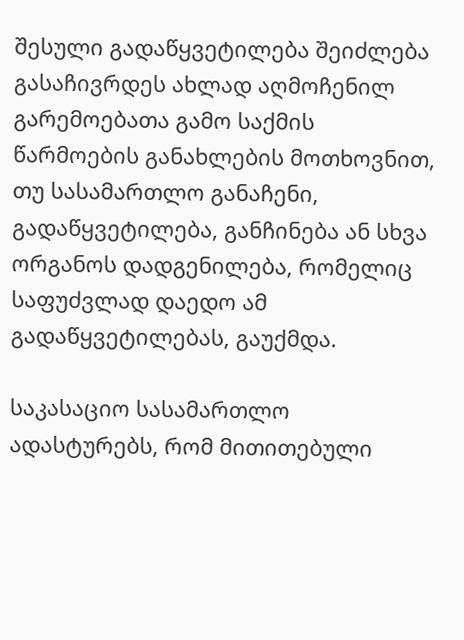შესული გადაწყვეტილება შეიძლება გასაჩივრდეს ახლად აღმოჩენილ გარემოებათა გამო საქმის წარმოების განახლების მოთხოვნით, თუ სასამართლო განაჩენი, გადაწყვეტილება, განჩინება ან სხვა ორგანოს დადგენილება, რომელიც საფუძვლად დაედო ამ გადაწყვეტილებას, გაუქმდა.

საკასაციო სასამართლო ადასტურებს, რომ მითითებული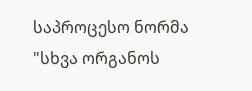საპროცესო ნორმა "სხვა ორგანოს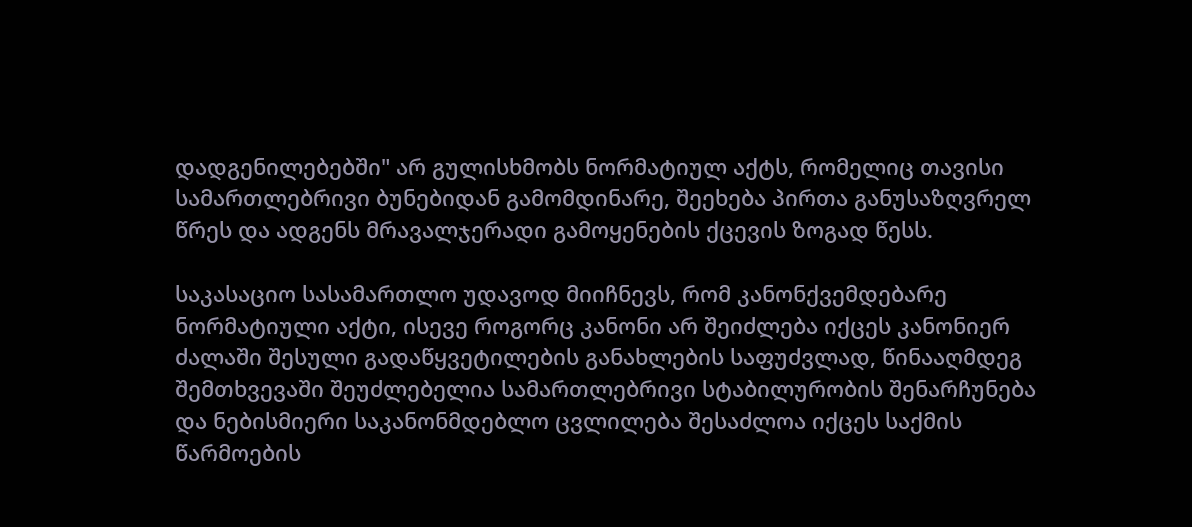დადგენილებებში" არ გულისხმობს ნორმატიულ აქტს, რომელიც თავისი სამართლებრივი ბუნებიდან გამომდინარე, შეეხება პირთა განუსაზღვრელ წრეს და ადგენს მრავალჯერადი გამოყენების ქცევის ზოგად წესს.

საკასაციო სასამართლო უდავოდ მიიჩნევს, რომ კანონქვემდებარე ნორმატიული აქტი, ისევე როგორც კანონი არ შეიძლება იქცეს კანონიერ ძალაში შესული გადაწყვეტილების განახლების საფუძვლად, წინააღმდეგ შემთხვევაში შეუძლებელია სამართლებრივი სტაბილურობის შენარჩუნება და ნებისმიერი საკანონმდებლო ცვლილება შესაძლოა იქცეს საქმის წარმოების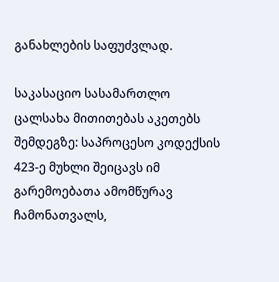განახლების საფუძვლად.

საკასაციო სასამართლო ცალსახა მითითებას აკეთებს შემდეგზე: საპროცესო კოდექსის 423-ე მუხლი შეიცავს იმ გარემოებათა ამომწურავ ჩამონათვალს,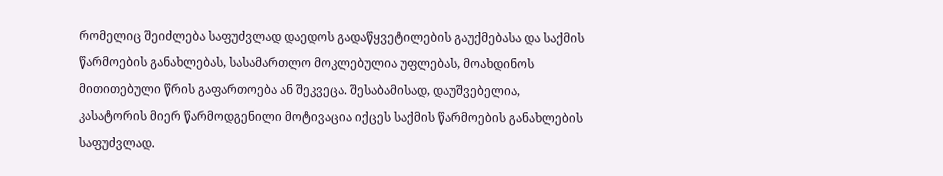რომელიც შეიძლება საფუძვლად დაედოს გადაწყვეტილების გაუქმებასა და საქმის წარმოების განახლებას, სასამართლო მოკლებულია უფლებას, მოახდინოს მითითებული წრის გაფართოება ან შეკვეცა. შესაბამისად, დაუშვებელია, კასატორის მიერ წარმოდგენილი მოტივაცია იქცეს საქმის წარმოების განახლების საფუძვლად.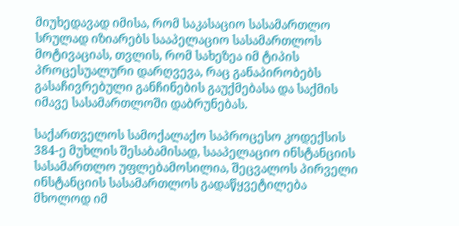მიუხედავად იმისა, რომ საკასაციო სასამართლო სრულად იზიარებს სააპელაციო სასამართლოს მოტივაციას, თვლის, რომ სახეზეა იმ ტიპის პროცესუალური დარღვევა, რაც განაპირობებს გასაჩივრებული განჩინების გაუქმებასა და საქმის იმავე სასამართლოში დაბრუნებას.

საქართველოს სამოქალაქო საპროცესო კოდექსის 384-ე მუხლის შესაბამისად, სააპელაციო ინსტანციის სასამართლო უფლებამოსილია, შეცვალოს პირველი ინსტანციის სასამართლოს გადაწყვეტილება მხოლოდ იმ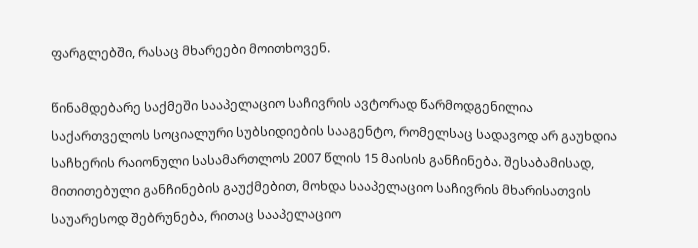ფარგლებში, რასაც მხარეები მოითხოვენ.

წინამდებარე საქმეში სააპელაციო საჩივრის ავტორად წარმოდგენილია საქართველოს სოციალური სუბსიდიების სააგენტო, რომელსაც სადავოდ არ გაუხდია საჩხერის რაიონული სასამართლოს 2007 წლის 15 მაისის განჩინება. შესაბამისად, მითითებული განჩინების გაუქმებით, მოხდა სააპელაციო საჩივრის მხარისათვის საუარესოდ შებრუნება, რითაც სააპელაციო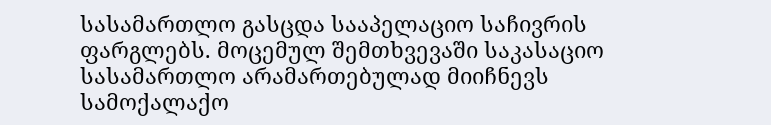სასამართლო გასცდა სააპელაციო საჩივრის ფარგლებს. მოცემულ შემთხვევაში საკასაციო სასამართლო არამართებულად მიიჩნევს სამოქალაქო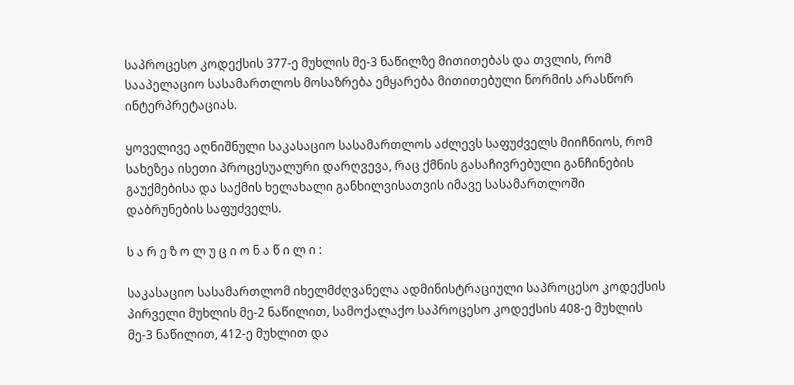საპროცესო კოდექსის 377-ე მუხლის მე-3 ნაწილზე მითითებას და თვლის, რომ სააპელაციო სასამართლოს მოსაზრება ემყარება მითითებული ნორმის არასწორ ინტერპრეტაციას.

ყოველივე აღნიშნული საკასაციო სასამართლოს აძლევს საფუძველს მიიჩნიოს, რომ სახეზეა ისეთი პროცესუალური დარღვევა, რაც ქმნის გასაჩივრებული განჩინების გაუქმებისა და საქმის ხელახალი განხილვისათვის იმავე სასამართლოში დაბრუნების საფუძველს.

ს ა რ ე ზ ო ლ უ ც ი ო ნ ა წ ი ლ ი :

საკასაციო სასამართლომ იხელმძღვანელა ადმინისტრაციული საპროცესო კოდექსის პირველი მუხლის მე-2 ნაწილით, სამოქალაქო საპროცესო კოდექსის 408-ე მუხლის მე-3 ნაწილით, 412-ე მუხლით და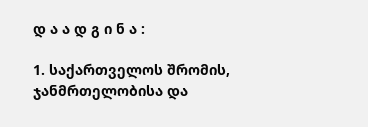დ ა ა დ გ ი ნ ა :

1. საქართველოს შრომის, ჯანმრთელობისა და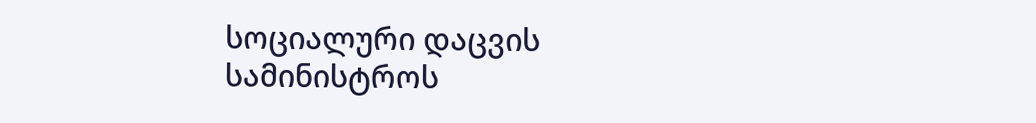სოციალური დაცვის სამინისტროს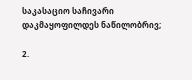საკასაციო საჩივარი დაკმაყოფილდეს ნაწილობრივ;

2.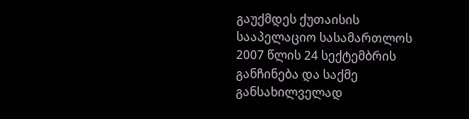გაუქმდეს ქუთაისის სააპელაციო სასამართლოს 2007 წლის 24 სექტემბრის განჩინება და საქმე განსახილველად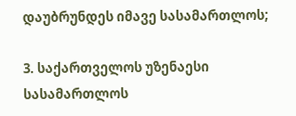დაუბრუნდეს იმავე სასამართლოს;

3. საქართველოს უზენაესი სასამართლოს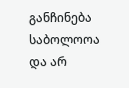განჩინება საბოლოოა და არ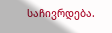საჩივრდება.